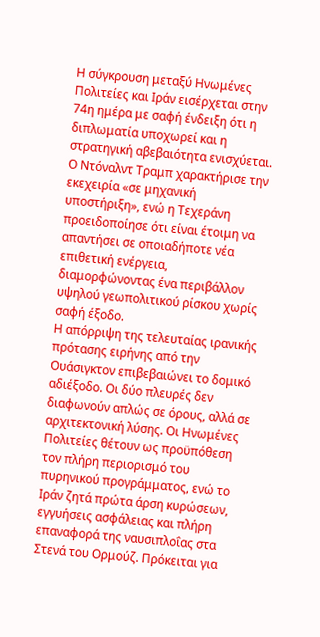Η σύγκρουση μεταξύ Ηνωμένες Πολιτείες και Ιράν εισέρχεται στην 74η ημέρα με σαφή ένδειξη ότι η διπλωματία υποχωρεί και η στρατηγική αβεβαιότητα ενισχύεται. Ο Ντόναλντ Τραμπ χαρακτήρισε την εκεχειρία «σε μηχανική υποστήριξη», ενώ η Τεχεράνη προειδοποίησε ότι είναι έτοιμη να απαντήσει σε οποιαδήποτε νέα επιθετική ενέργεια, διαμορφώνοντας ένα περιβάλλον υψηλού γεωπολιτικού ρίσκου χωρίς σαφή έξοδο.
Η απόρριψη της τελευταίας ιρανικής πρότασης ειρήνης από την Ουάσιγκτον επιβεβαιώνει το δομικό αδιέξοδο. Οι δύο πλευρές δεν διαφωνούν απλώς σε όρους, αλλά σε αρχιτεκτονική λύσης. Οι Ηνωμένες Πολιτείες θέτουν ως προϋπόθεση τον πλήρη περιορισμό του πυρηνικού προγράμματος, ενώ το Ιράν ζητά πρώτα άρση κυρώσεων, εγγυήσεις ασφάλειας και πλήρη επαναφορά της ναυσιπλοΐας στα Στενά του Ορμούζ. Πρόκειται για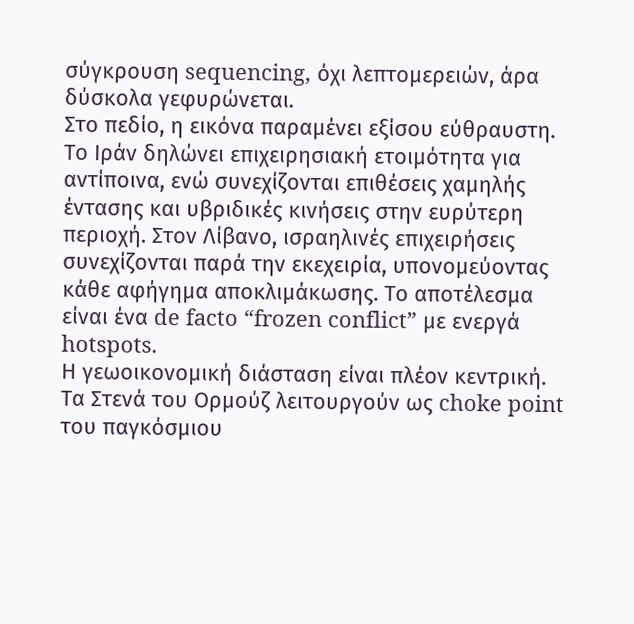σύγκρουση sequencing, όχι λεπτομερειών, άρα δύσκολα γεφυρώνεται.
Στο πεδίο, η εικόνα παραμένει εξίσου εύθραυστη. Το Ιράν δηλώνει επιχειρησιακή ετοιμότητα για αντίποινα, ενώ συνεχίζονται επιθέσεις χαμηλής έντασης και υβριδικές κινήσεις στην ευρύτερη περιοχή. Στον Λίβανο, ισραηλινές επιχειρήσεις συνεχίζονται παρά την εκεχειρία, υπονομεύοντας κάθε αφήγημα αποκλιμάκωσης. Το αποτέλεσμα είναι ένα de facto “frozen conflict” με ενεργά hotspots.
Η γεωοικονομική διάσταση είναι πλέον κεντρική. Τα Στενά του Ορμούζ λειτουργούν ως choke point του παγκόσμιου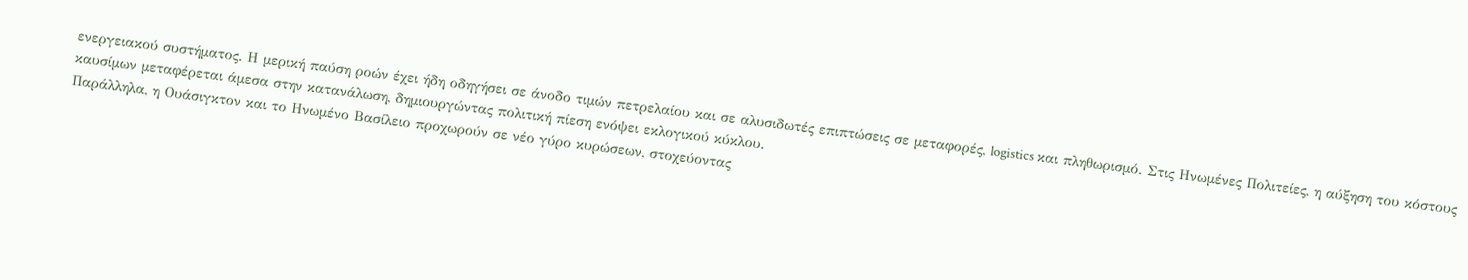ενεργειακού συστήματος. Η μερική παύση ροών έχει ήδη οδηγήσει σε άνοδο τιμών πετρελαίου και σε αλυσιδωτές επιπτώσεις σε μεταφορές, logistics και πληθωρισμό. Στις Ηνωμένες Πολιτείες, η αύξηση του κόστους καυσίμων μεταφέρεται άμεσα στην κατανάλωση, δημιουργώντας πολιτική πίεση ενόψει εκλογικού κύκλου.
Παράλληλα, η Ουάσιγκτον και το Ηνωμένο Βασίλειο προχωρούν σε νέο γύρο κυρώσεων, στοχεύοντας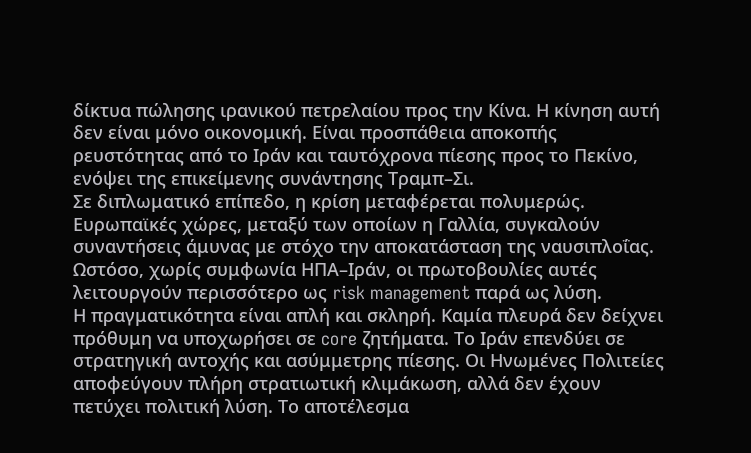δίκτυα πώλησης ιρανικού πετρελαίου προς την Κίνα. Η κίνηση αυτή δεν είναι μόνο οικονομική. Είναι προσπάθεια αποκοπής ρευστότητας από το Ιράν και ταυτόχρονα πίεσης προς το Πεκίνο, ενόψει της επικείμενης συνάντησης Τραμπ–Σι.
Σε διπλωματικό επίπεδο, η κρίση μεταφέρεται πολυμερώς. Ευρωπαϊκές χώρες, μεταξύ των οποίων η Γαλλία, συγκαλούν συναντήσεις άμυνας με στόχο την αποκατάσταση της ναυσιπλοΐας. Ωστόσο, χωρίς συμφωνία ΗΠΑ–Ιράν, οι πρωτοβουλίες αυτές λειτουργούν περισσότερο ως risk management παρά ως λύση.
Η πραγματικότητα είναι απλή και σκληρή. Καμία πλευρά δεν δείχνει πρόθυμη να υποχωρήσει σε core ζητήματα. Το Ιράν επενδύει σε στρατηγική αντοχής και ασύμμετρης πίεσης. Οι Ηνωμένες Πολιτείες αποφεύγουν πλήρη στρατιωτική κλιμάκωση, αλλά δεν έχουν πετύχει πολιτική λύση. Το αποτέλεσμα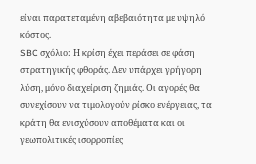είναι παρατεταμένη αβεβαιότητα με υψηλό κόστος.
SBC σχόλιο: Η κρίση έχει περάσει σε φάση στρατηγικής φθοράς. Δεν υπάρχει γρήγορη λύση, μόνο διαχείριση ζημιάς. Οι αγορές θα συνεχίσουν να τιμολογούν ρίσκο ενέργειας, τα κράτη θα ενισχύσουν αποθέματα και οι γεωπολιτικές ισορροπίες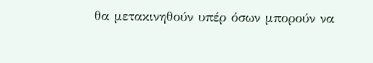θα μετακινηθούν υπέρ όσων μπορούν να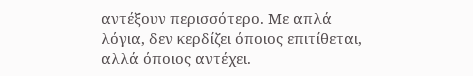αντέξουν περισσότερο. Με απλά λόγια, δεν κερδίζει όποιος επιτίθεται, αλλά όποιος αντέχει.